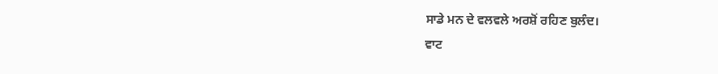ਸਾਡੇ ਮਨ ਦੇ ਵਲਵਲੇ ਅਰਸ਼ੋਂ ਰਹਿਣ ਬੁਲੰਦ।
ਵਾਟ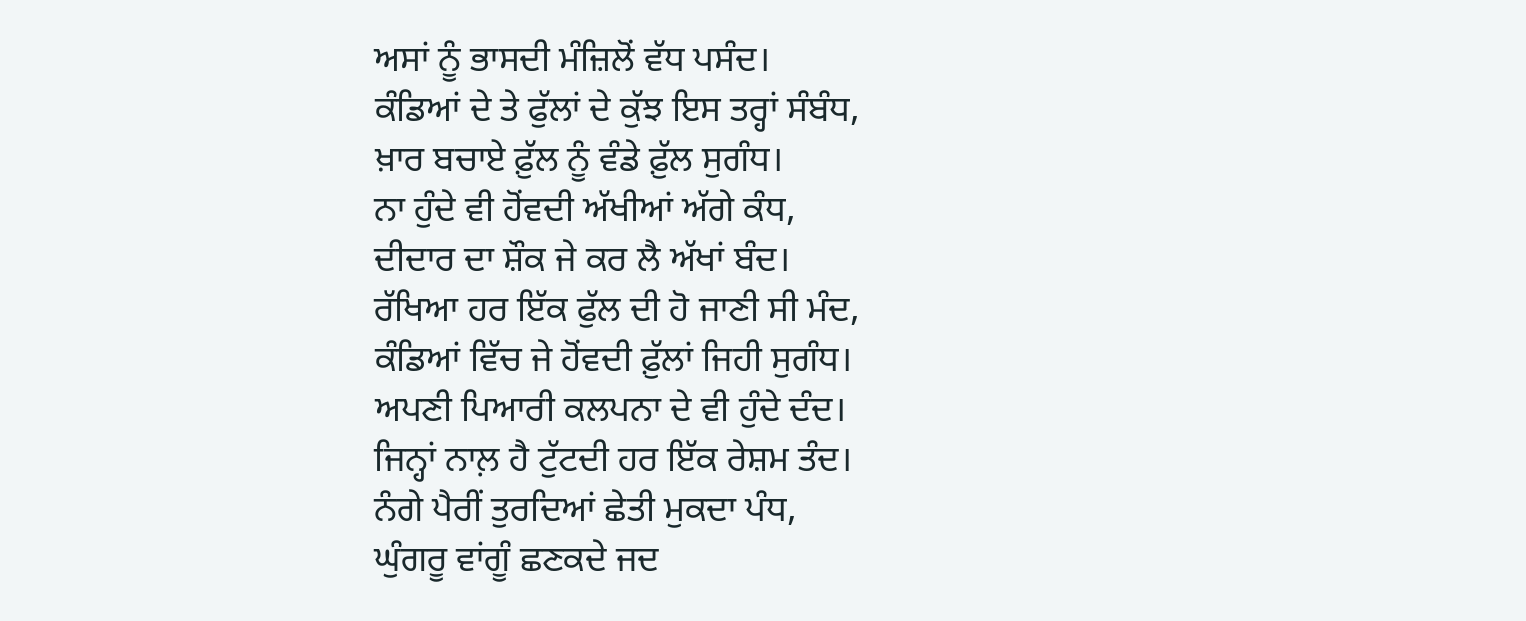ਅਸਾਂ ਨੂੰ ਭਾਸਦੀ ਮੰਜ਼ਿਲੋਂ ਵੱਧ ਪਸੰਦ।
ਕੰਡਿਆਂ ਦੇ ਤੇ ਫੁੱਲਾਂ ਦੇ ਕੁੱਝ ਇਸ ਤਰ੍ਹਾਂ ਸੰਬੰਧ,
ਖ਼ਾਰ ਬਚਾਏ ਫ਼ੁੱਲ ਨੂੰ ਵੰਡੇ ਫ਼ੁੱਲ ਸੁਗੰਧ।
ਨਾ ਹੁੰਦੇ ਵੀ ਹੋਂਵਦੀ ਅੱਖੀਆਂ ਅੱਗੇ ਕੰਧ,
ਦੀਦਾਰ ਦਾ ਸ਼ੌਕ ਜੇ ਕਰ ਲੈ ਅੱਖਾਂ ਬੰਦ।
ਰੱਖਿਆ ਹਰ ਇੱਕ ਫੁੱਲ ਦੀ ਹੋ ਜਾਣੀ ਸੀ ਮੰਦ,
ਕੰਡਿਆਂ ਵਿੱਚ ਜੇ ਹੋਂਵਦੀ ਫ਼ੁੱਲਾਂ ਜਿਹੀ ਸੁਗੰਧ।
ਅਪਣੀ ਪਿਆਰੀ ਕਲਪਨਾ ਦੇ ਵੀ ਹੁੰਦੇ ਦੰਦ।
ਜਿਨ੍ਹਾਂ ਨਾਲ਼ ਹੈ ਟੁੱਟਦੀ ਹਰ ਇੱਕ ਰੇਸ਼ਮ ਤੰਦ।
ਨੰਗੇ ਪੈਰੀਂ ਤੁਰਦਿਆਂ ਛੇਤੀ ਮੁਕਦਾ ਪੰਧ,
ਘੁੰਗਰੂ ਵਾਂਗੂੰ ਛਣਕਦੇ ਜਦ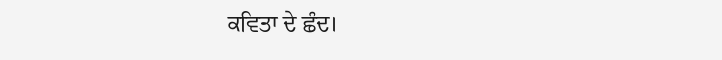ਕਵਿਤਾ ਦੇ ਛੰਦ।